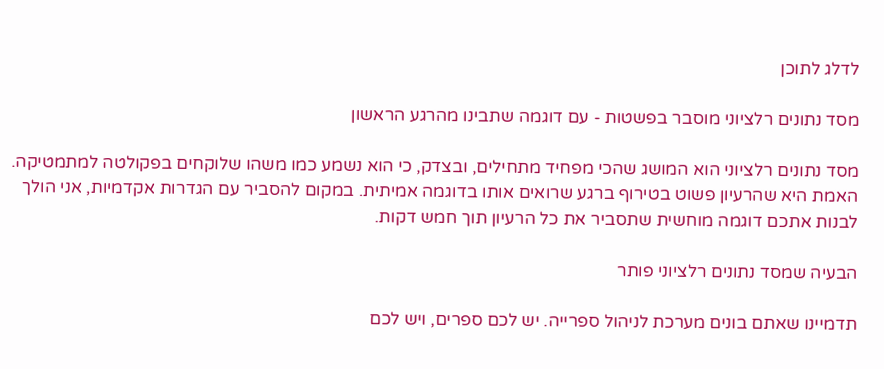לדלג לתוכן

מסד נתונים רלציוני מוסבר בפשטות - עם דוגמה שתבינו מהרגע הראשון

מסד נתונים רלציוני הוא המושג שהכי מפחיד מתחילים, ובצדק, כי הוא נשמע כמו משהו שלוקחים בפקולטה למתמטיקה. האמת היא שהרעיון פשוט בטירוף ברגע שרואים אותו בדוגמה אמיתית. במקום להסביר עם הגדרות אקדמיות, אני הולך לבנות אתכם דוגמה מוחשית שתסביר את כל הרעיון תוך חמש דקות.

הבעיה שמסד נתונים רלציוני פותר

תדמיינו שאתם בונים מערכת לניהול ספרייה. יש לכם ספרים, ויש לכם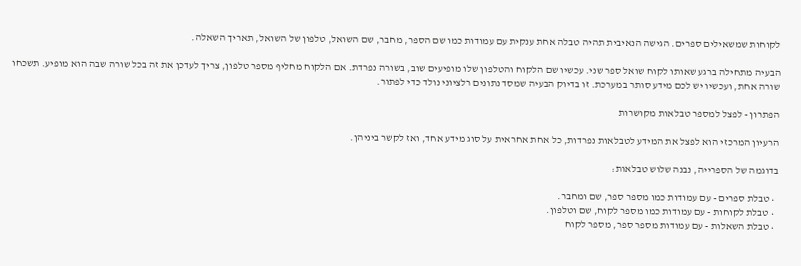לקוחות שמשאילים ספרים. הגישה הנאיבית תהיה טבלה אחת ענקית עם עמודות כמו שם הספר, מחבר, שם השואל, טלפון של השואל, תאריך השאלה.

הבעיה מתחילה ברגע שאותו לקוח שואל ספר שני. עכשיו שם הלקוח והטלפון שלו מופיעים שוב, בשורה נפרדת. אם הלקוח מחליף מספר טלפון, צריך לעדכן את זה בכל שורה שבה הוא מופיע. תשכחו שורה אחת, ועכשיו יש לכם מידע סותר במערכת. זו בדיוק הבעיה שמסד נתונים רלציוני נולד כדי לפתור.

הפתרון - לפצל למספר טבלאות מקושרות

הרעיון המרכזי הוא לפצל את המידע לטבלאות נפרדות, כל אחת אחראית על סוג מידע אחד, ואז לקשר ביניהן.

בדוגמה של הספרייה, נבנה שלוש טבלאות:

  • טבלת ספרים - עם עמודות כמו מספר ספר, שם ומחבר.
  • טבלת לקוחות - עם עמודות כמו מספר לקוח, שם וטלפון.
  • טבלת השאלות - עם עמודות מספר ספר, מספר לקוח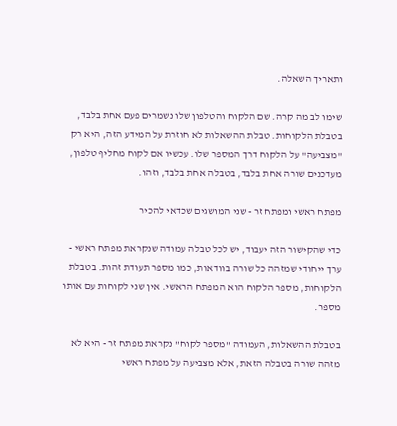ותאריך השאלה.

שימו לב מה קרה. שם הלקוח והטלפון שלו נשמרים פעם אחת בלבד, בטבלת הלקוחות. טבלת ההשאלות לא חוזרת על המידע הזה, היא רק "מצביעה" על הלקוח דרך המספר שלו. עכשיו אם לקוח מחליף טלפון, מעדכנים שורה אחת בלבד, בטבלה אחת בלבד, וזהו.

מפתח ראשי ומפתח זר - שני המושגים שכדאי להכיר

כדי שהקישור הזה יעבוד, יש לכל טבלה עמודה שנקראת מפתח ראשי - ערך ייחודי שמזהה כל שורה בוודאות, כמו מספר תעודת זהות. בטבלת הלקוחות, מספר הלקוח הוא המפתח הראשי. אין שני לקוחות עם אותו מספר.

בטבלת ההשאלות, העמודה "מספר לקוח" נקראת מפתח זר - היא לא מזהה שורה בטבלה הזאת, אלא מצביעה על מפתח ראשי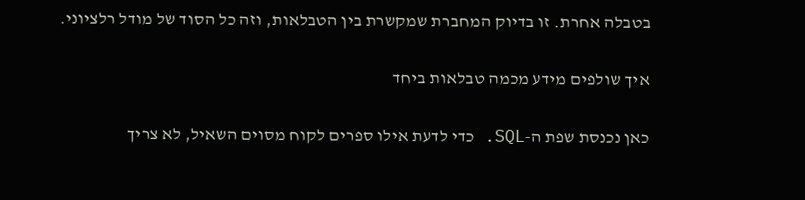בטבלה אחרת. זו בדיוק המחברת שמקשרת בין הטבלאות, וזה כל הסוד של מודל רלציוני.

איך שולפים מידע מכמה טבלאות ביחד

כאן נכנסת שפת ה-SQL. כדי לדעת אילו ספרים לקוח מסוים השאיל, לא צריך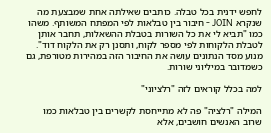לחפש ידנית בכל טבלה. כותבים שאילתה אחת שמבצעת מה שנקרא JOIN - חיבור בין טבלאות לפי המפתח המשותף. משהו כמו "תביא לי את כל השורות בטבלת ההשאלות, תחבר אותן לטבלת הלקוחות לפי מספר לקוח, ותסנן רק את הלקוח דוד". מנוע מסד הנתונים עושה את החיבור הזה במהירות מטורפת, גם כשמדובר במיליוני שורות.

למה בכלל קוראים לזה "רלציוני"

המילה "רלציה" פה לא מתייחסת לקשרים בין טבלאות כמו שרוב האנשים חושבים, אלא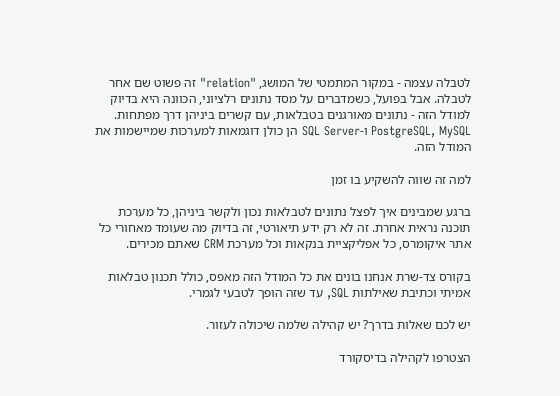לטבלה עצמה - במקור המתמטי של המושג, "relation" זה פשוט שם אחר לטבלה. אבל בפועל, כשמדברים על מסד נתונים רלציוני, הכוונה היא בדיוק למודל הזה - נתונים מאורגנים בטבלאות, עם קשרים ביניהן דרך מפתחות. PostgreSQL, MySQL ו-SQL Server הן כולן דוגמאות למערכות שמיישמות את המודל הזה.

למה זה שווה להשקיע בו זמן

ברגע שמבינים איך לפצל נתונים לטבלאות נכון ולקשר ביניהן, כל מערכת תוכנה נראית אחרת. זה לא רק ידע תיאורטי, זה בדיוק מה שעומד מאחורי כל אתר איקומרס, כל אפליקציית בנקאות וכל מערכת CRM שאתם מכירים.

בקורס צד-שרת אנחנו בונים את כל המודל הזה מאפס, כולל תכנון טבלאות אמיתי וכתיבת שאילתות SQL, עד שזה הופך לטבעי לגמרי.

יש לכם שאלות בדרך? יש קהילה שלמה שיכולה לעזור.

הצטרפו לקהילה בדיסקורד